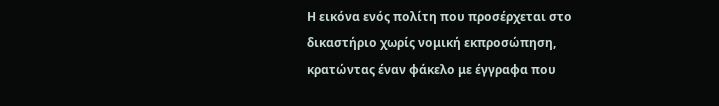Η εικόνα ενός πολίτη που προσέρχεται στο δικαστήριο χωρίς νομική εκπροσώπηση, κρατώντας έναν φάκελο με έγγραφα που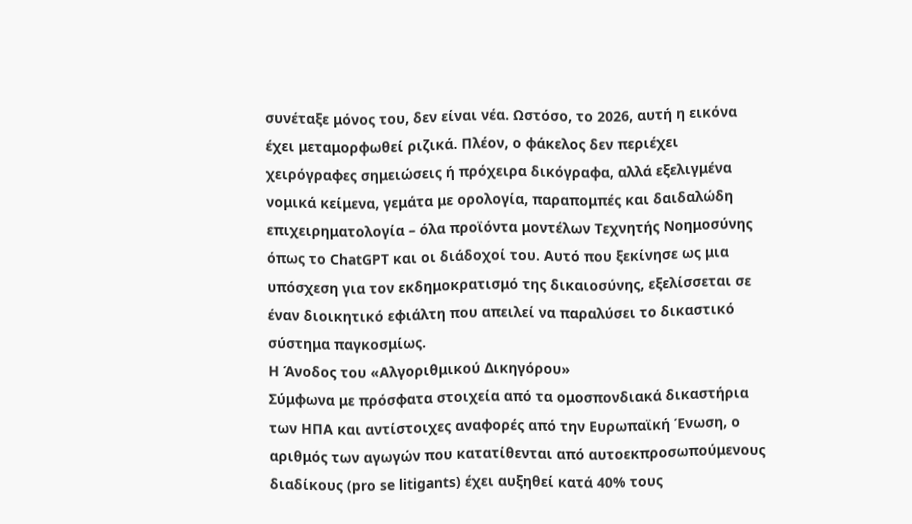συνέταξε μόνος του, δεν είναι νέα. Ωστόσο, το 2026, αυτή η εικόνα έχει μεταμορφωθεί ριζικά. Πλέον, ο φάκελος δεν περιέχει χειρόγραφες σημειώσεις ή πρόχειρα δικόγραφα, αλλά εξελιγμένα νομικά κείμενα, γεμάτα με ορολογία, παραπομπές και δαιδαλώδη επιχειρηματολογία – όλα προϊόντα μοντέλων Τεχνητής Νοημοσύνης όπως το ChatGPT και οι διάδοχοί του. Αυτό που ξεκίνησε ως μια υπόσχεση για τον εκδημοκρατισμό της δικαιοσύνης, εξελίσσεται σε έναν διοικητικό εφιάλτη που απειλεί να παραλύσει το δικαστικό σύστημα παγκοσμίως.
Η Άνοδος του «Αλγοριθμικού Δικηγόρου»
Σύμφωνα με πρόσφατα στοιχεία από τα ομοσπονδιακά δικαστήρια των ΗΠΑ και αντίστοιχες αναφορές από την Ευρωπαϊκή Ένωση, ο αριθμός των αγωγών που κατατίθενται από αυτοεκπροσωπούμενους διαδίκους (pro se litigants) έχει αυξηθεί κατά 40% τους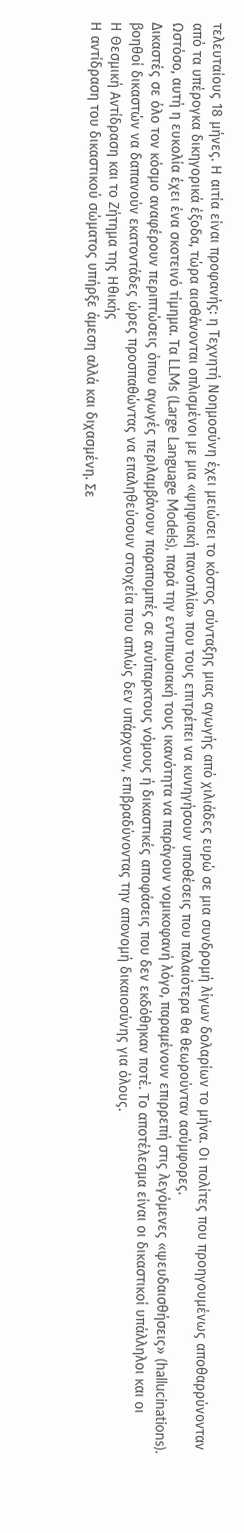τελευταίους 18 μήνες. Η αιτία είναι προφανής: η Τεχνητή Νοημοσύνη έχει μειώσει το κόστος σύνταξης μιας αγωγής από χιλιάδες ευρώ σε μια συνδρομή λίγων δολαρίων το μήνα. Οι πολίτες που προηγουμένως αποθαρρύνονταν από τα υπέρογκα δικηγορικά έξοδα, τώρα αισθάνονται οπλισμένοι με μια «ψηφιακή πανοπλία» που τους επιτρέπει να κυνηγήσουν υποθέσεις που παλαιότερα θα θεωρούνταν ασύμφορες.
Ωστόσο, αυτή η ευκολία έχει ένα σκοτεινό τίμημα. Τα LLMs (Large Language Models), παρά την εντυπωσιακή τους ικανότητα να παράγουν νομικοφανή λόγο, παραμένουν επιρρεπή στις λεγόμενες «ψευδαισθήσεις» (hallucinations). Δικαστές σε όλο τον κόσμο αναφέρουν περιπτώσεις όπου αγωγές περιλαμβάνουν παραπομπές σε ανύπαρκτους νόμους ή δικαστικές αποφάσεις που δεν εκδόθηκαν ποτέ. Το αποτέλεσμα είναι οι δικαστικοί υπάλληλοι και οι βοηθοί δικαστών να δαπανούν εκατοντάδες ώρες προσπαθώντας να επαληθεύσουν στοιχεία που απλώς δεν υπάρχουν, επιβραδύνοντας την απονομή δικαιοσύνης για όλους.
Η Θεσμική Αντίδραση και το Ζήτημα της Ηθικής
Η αντίδραση του δικαστικού σώματος υπήρξε άμεση αλλά και διχασμένη. Σε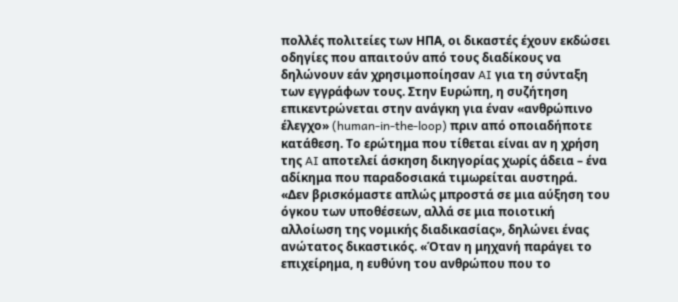πολλές πολιτείες των ΗΠΑ, οι δικαστές έχουν εκδώσει οδηγίες που απαιτούν από τους διαδίκους να δηλώνουν εάν χρησιμοποίησαν AI για τη σύνταξη των εγγράφων τους. Στην Ευρώπη, η συζήτηση επικεντρώνεται στην ανάγκη για έναν «ανθρώπινο έλεγχο» (human-in-the-loop) πριν από οποιαδήποτε κατάθεση. Το ερώτημα που τίθεται είναι αν η χρήση της AI αποτελεί άσκηση δικηγορίας χωρίς άδεια – ένα αδίκημα που παραδοσιακά τιμωρείται αυστηρά.
«Δεν βρισκόμαστε απλώς μπροστά σε μια αύξηση του όγκου των υποθέσεων, αλλά σε μια ποιοτική αλλοίωση της νομικής διαδικασίας», δηλώνει ένας ανώτατος δικαστικός. «Όταν η μηχανή παράγει το επιχείρημα, η ευθύνη του ανθρώπου που το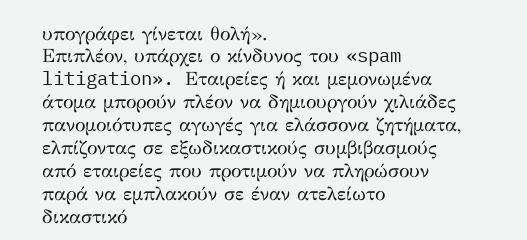υπογράφει γίνεται θολή».
Επιπλέον, υπάρχει ο κίνδυνος του «spam litigation». Εταιρείες ή και μεμονωμένα άτομα μπορούν πλέον να δημιουργούν χιλιάδες πανομοιότυπες αγωγές για ελάσσονα ζητήματα, ελπίζοντας σε εξωδικαστικούς συμβιβασμούς από εταιρείες που προτιμούν να πληρώσουν παρά να εμπλακούν σε έναν ατελείωτο δικαστικό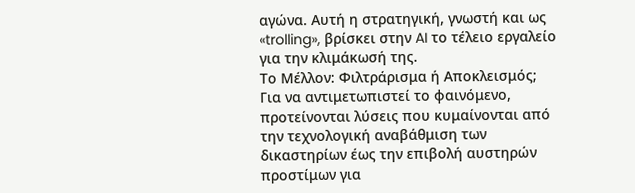αγώνα. Αυτή η στρατηγική, γνωστή και ως «trolling», βρίσκει στην AI το τέλειο εργαλείο για την κλιμάκωσή της.
Το Μέλλον: Φιλτράρισμα ή Αποκλεισμός;
Για να αντιμετωπιστεί το φαινόμενο, προτείνονται λύσεις που κυμαίνονται από την τεχνολογική αναβάθμιση των δικαστηρίων έως την επιβολή αυστηρών προστίμων για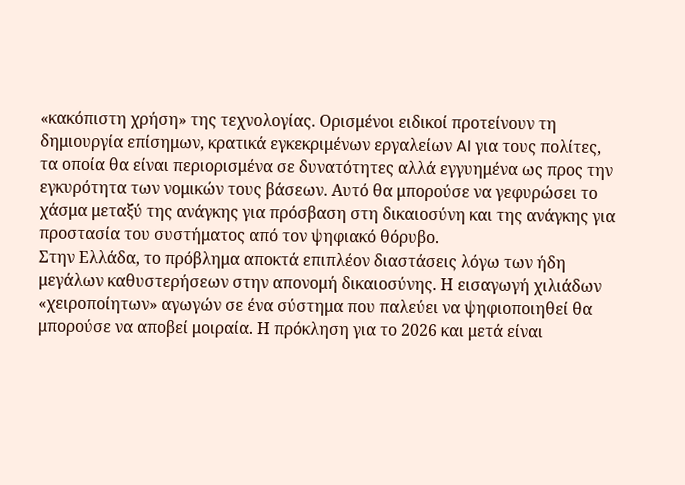«κακόπιστη χρήση» της τεχνολογίας. Ορισμένοι ειδικοί προτείνουν τη δημιουργία επίσημων, κρατικά εγκεκριμένων εργαλείων AI για τους πολίτες, τα οποία θα είναι περιορισμένα σε δυνατότητες αλλά εγγυημένα ως προς την εγκυρότητα των νομικών τους βάσεων. Αυτό θα μπορούσε να γεφυρώσει το χάσμα μεταξύ της ανάγκης για πρόσβαση στη δικαιοσύνη και της ανάγκης για προστασία του συστήματος από τον ψηφιακό θόρυβο.
Στην Ελλάδα, το πρόβλημα αποκτά επιπλέον διαστάσεις λόγω των ήδη μεγάλων καθυστερήσεων στην απονομή δικαιοσύνης. Η εισαγωγή χιλιάδων «χειροποίητων» αγωγών σε ένα σύστημα που παλεύει να ψηφιοποιηθεί θα μπορούσε να αποβεί μοιραία. Η πρόκληση για το 2026 και μετά είναι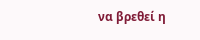να βρεθεί η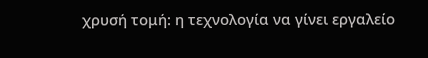χρυσή τομή: η τεχνολογία να γίνει εργαλείο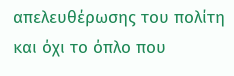απελευθέρωσης του πολίτη και όχι το όπλο που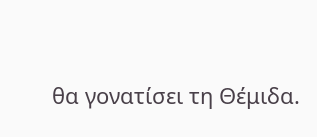θα γονατίσει τη Θέμιδα.